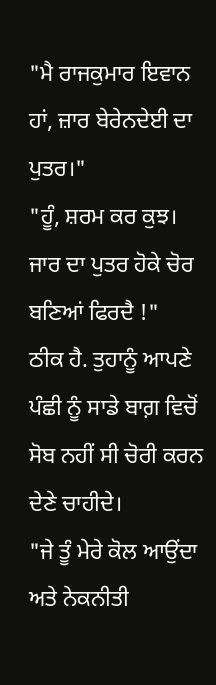"ਮੈ ਰਾਜਕੁਮਾਰ ਇਵਾਨ ਹਾਂ, ਜ਼ਾਰ ਬੇਰੇਨਦੇਈ ਦਾ ਪੁਤਰ।"
"ਹੂੰ, ਸ਼ਰਮ ਕਰ ਕੁਝ। ਜਾਰ ਦਾ ਪੁਤਰ ਹੋਕੇ ਚੋਰ ਬਣਿਆਂ ਫਿਰਦੈ !"
ਠੀਕ ਹੈ. ਤੁਹਾਨੂੰ ਆਪਣੇ ਪੰਛੀ ਨੂੰ ਸਾਡੇ ਬਾਗ਼ ਵਿਚੋਂ ਸੋਬ ਨਹੀਂ ਸੀ ਚੋਰੀ ਕਰਨ ਦੇਣੇ ਚਾਹੀਦੇ।
"ਜੇ ਤੂੰ ਮੇਰੇ ਕੋਲ ਆਉਂਦਾ ਅਤੇ ਨੇਕਨੀਤੀ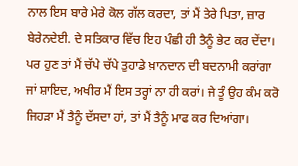ਨਾਲ ਇਸ ਬਾਰੇ ਮੇਰੇ ਕੋਲ ਗੱਲ ਕਰਦਾ, ਤਾਂ ਮੈਂ ਤੇਰੇ ਪਿਤਾ, ਜ਼ਾਰ ਬੇਰੇਨਦੇਈ. ਦੇ ਸਤਿਕਾਰ ਵਿੱਚ ਇਹ ਪੰਛੀ ਹੀ ਤੈਨੂੰ ਭੇਟ ਕਰ ਦੇਂਦਾ। ਪਰ ਹੁਣ ਤਾਂ ਮੈਂ ਚੱਪੇ ਚੱਪੇ ਤੁਹਾਡੇ ਖ਼ਾਨਦਾਨ ਦੀ ਬਦਨਾਮੀ ਕਰਾਂਗਾ ਜਾਂ ਸ਼ਾਇਦ, ਅਖੀਰ ਮੈਂ ਇਸ ਤਰ੍ਹਾਂ ਨਾ ਹੀ ਕਰਾਂ। ਜੇ ਤੂੰ ਉਹ ਕੰਮ ਕਰੋ ਜਿਹੜਾ ਮੈਂ ਤੈਨੂੰ ਦੱਸਦਾ ਹਾਂ, ਤਾਂ ਮੈਂ ਤੈਨੂੰ ਮਾਫ ਕਰ ਦਿਆਂਗਾ।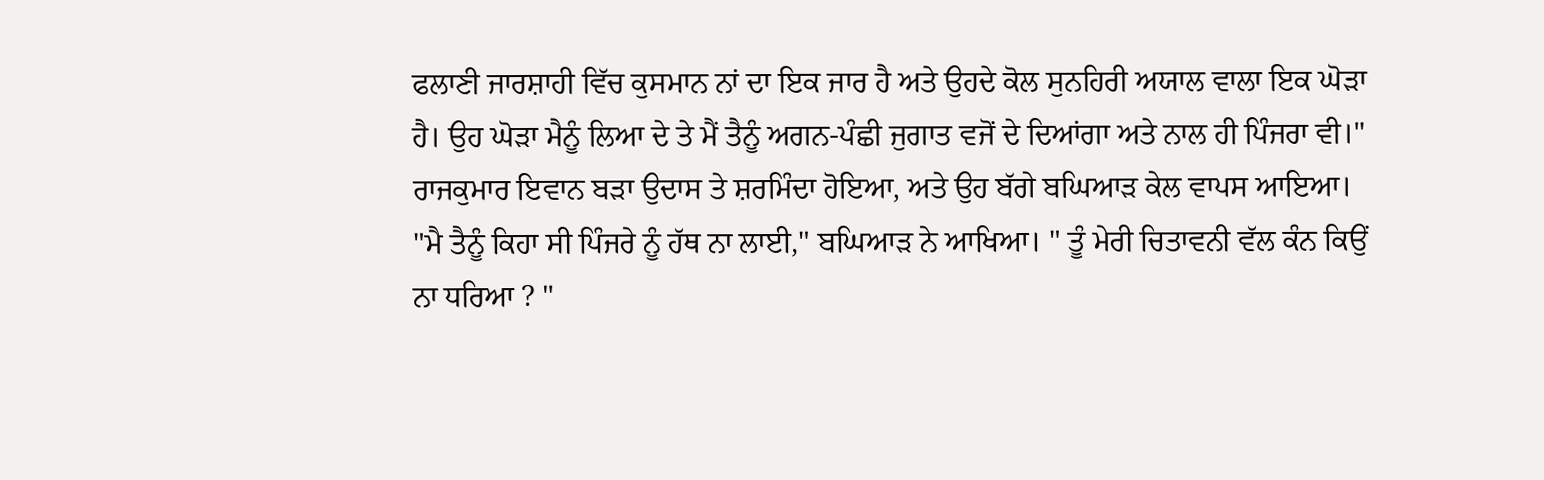ਫਲਾਣੀ ਜਾਰਸ਼ਾਹੀ ਵਿੱਚ ਕੁਸਮਾਨ ਨਾਂ ਦਾ ਇਕ ਜਾਰ ਹੈ ਅਤੇ ਉਹਦੇ ਕੋਲ ਸੁਨਹਿਰੀ ਅਯਾਲ ਵਾਲਾ ਇਕ ਘੋੜਾ ਹੈ। ਉਹ ਘੋੜਾ ਮੈਨੂੰ ਲਿਆ ਦੇ ਤੇ ਮੈਂ ਤੈਨੂੰ ਅਗਨ-ਪੰਛੀ ਜੁਗਾਤ ਵਜੋਂ ਦੇ ਦਿਆਂਗਾ ਅਤੇ ਨਾਲ ਹੀ ਪਿੰਜਰਾ ਵੀ।" ਰਾਜਕੁਮਾਰ ਇਵਾਨ ਬੜਾ ਉਦਾਸ ਤੇ ਸ਼ਰਮਿੰਦਾ ਹੋਇਆ, ਅਤੇ ਉਹ ਬੱਗੇ ਬਘਿਆੜ ਕੇਲ ਵਾਪਸ ਆਇਆ।
"ਮੈ ਤੈਨੂੰ ਕਿਹਾ ਸੀ ਪਿੰਜਰੇ ਨੂੰ ਹੱਥ ਨਾ ਲਾਈ," ਬਘਿਆੜ ਨੇ ਆਖਿਆ। " ਤੂੰ ਮੇਰੀ ਚਿਤਾਵਨੀ ਵੱਲ ਕੰਨ ਕਿਉਂ ਨਾ ਧਰਿਆ ? "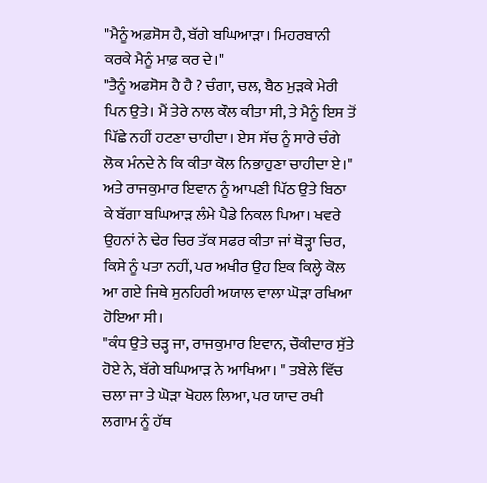"ਮੈਨੂੰ ਅਫ਼ਸੋਸ ਹੈ, ਬੱਗੇ ਬਘਿਆੜਾ। ਮਿਹਰਬਾਨੀ ਕਰਕੇ ਮੈਨੂੰ ਮਾਫ਼ ਕਰ ਦੇ।"
"ਤੈਨੂੰ ਅਫਸੋਸ ਹੈ ਹੈ ? ਚੰਗਾ, ਚਲ, ਬੈਠ ਮੁੜਕੇ ਮੇਰੀ ਪਿਨ ਉਤੇ। ਮੈਂ ਤੇਰੇ ਨਾਲ ਕੌਲ ਕੀਤਾ ਸੀ, ਤੇ ਮੈਨੂੰ ਇਸ ਤੋਂ ਪਿੱਛੇ ਨਹੀਂ ਹਟਣਾ ਚਾਹੀਦਾ। ਏਸ ਸੱਚ ਨੂੰ ਸਾਰੇ ਚੰਗੇ ਲੋਕ ਮੰਨਦੇ ਨੇ ਕਿ ਕੀਤਾ ਕੋਲ ਨਿਭਾਹੁਣਾ ਚਾਹੀਦਾ ਏ।"
ਅਤੇ ਰਾਜਕੁਮਾਰ ਇਵਾਨ ਨੂੰ ਆਪਣੀ ਪਿੱਠ ਉਤੇ ਬਿਠਾ ਕੇ ਬੱਗਾ ਬਘਿਆੜ ਲੰਮੇ ਪੈਡੇ ਨਿਕਲ ਪਿਆ। ਖਵਰੇ ਉਹਨਾਂ ਨੇ ਢੇਰ ਚਿਰ ਤੱਕ ਸਫਰ ਕੀਤਾ ਜਾਂ ਥੋੜ੍ਹਾ ਚਿਰ, ਕਿਸੇ ਨੂੰ ਪਤਾ ਨਹੀਂ, ਪਰ ਅਖੀਰ ਉਹ ਇਕ ਕਿਲ੍ਹੇ ਕੋਲ ਆ ਗਏ ਜਿਥੇ ਸੁਨਹਿਰੀ ਅਯਾਲ ਵਾਲਾ ਘੋੜਾ ਰਖਿਆ ਹੋਇਆ ਸੀ।
"ਕੰਧ ਉਤੇ ਚੜ੍ਹ ਜਾ, ਰਾਜਕੁਮਾਰ ਇਵਾਨ, ਚੌਕੀਦਾਰ ਸੁੱਤੇ ਹੋਏ ਨੇ, ਬੱਗੇ ਬਘਿਆੜ ਨੇ ਆਖਿਆ। " ਤਬੇਲੇ ਵਿੱਚ ਚਲਾ ਜਾ ਤੇ ਘੋੜਾ ਖੋਹਲ ਲਿਆ, ਪਰ ਯਾਦ ਰਖੀ ਲਗਾਮ ਨੂੰ ਹੱਥ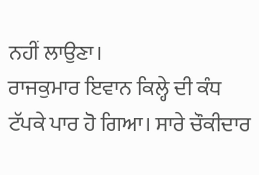ਨਹੀਂ ਲਾਉਣਾ।
ਰਾਜਕੁਮਾਰ ਇਵਾਨ ਕਿਲ੍ਹੇ ਦੀ ਕੰਧ ਟੱਪਕੇ ਪਾਰ ਹੋ ਗਿਆ। ਸਾਰੇ ਚੌਕੀਦਾਰ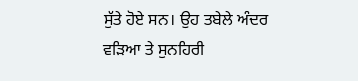ਸੁੱਤੇ ਹੋਏ ਸਨ। ਉਹ ਤਬੇਲੇ ਅੰਦਰ ਵੜਿਆ ਤੇ ਸੁਨਹਿਰੀ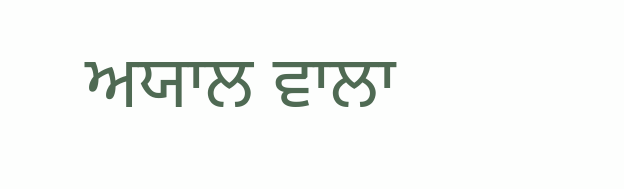ਅਯਾਲ ਵਾਲਾ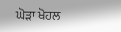ਘੋੜਾ ਖੋਹਲ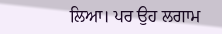ਲਿਆ। ਪਰ ਉਹ ਲਗਾਮ